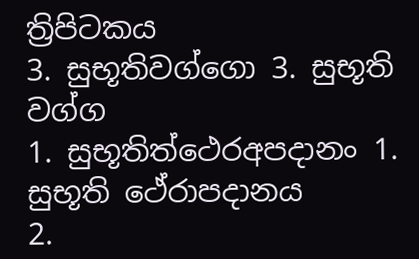ත්‍රිපිටකය
3. සුභූතිවග්ගො 3. සුභූති වග්ග
1. සුභූතිත්ථෙරඅපදානං 1. සුභූති ථේරාපදානය
2.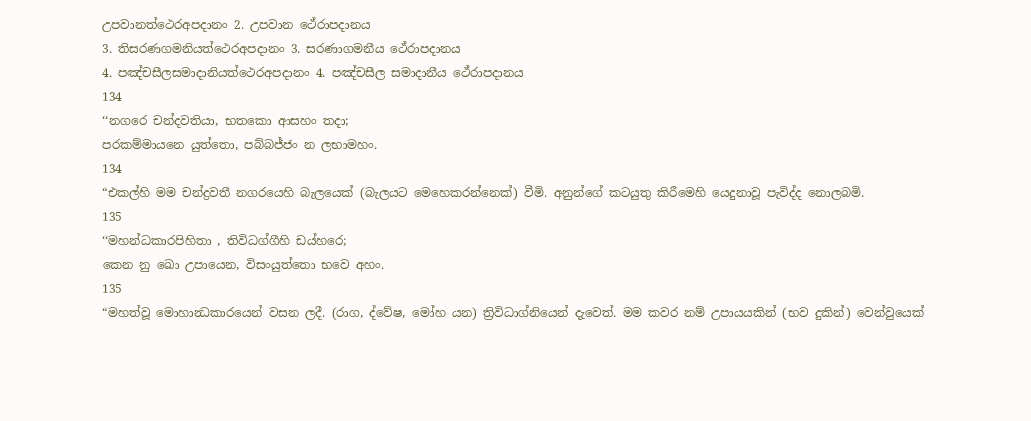උපවානත්ථෙරඅපදානං 2. උපවාන ථේරාපදානය
3. තිසරණගමනියත්ථෙරඅපදානං 3. සරණාගමනීය ථේරාපදානය
4. පඤ්චසීලසමාදානියත්ථෙරඅපදානං 4. පඤ්චසීල සමාදානීය ථේරාපදානය
134
‘‘නගරෙ චන්දවතියා, භතකො ආසහං තදා;
පරකම්මායනෙ යුත්තො, පබ්බජ්ජං න ලභාමහං.
134
“එකල්හි මම චන්ද්‍රවතී නගරයෙහි බැලයෙක් (බැලයට මෙහෙකරන්නෙක්) වීමි. අනුන්ගේ කටයුතු කිරීමෙහි යෙදුනාවූ පැවිද්ද නොලබමි.
135
‘‘මහන්ධකාරපිහිතා , තිවිධග්ගීහි ඩය්හරෙ;
කෙන නු ඛො උපායෙන, විසංයුත්තො භවෙ අහං.
135
“මහත්වූ මොහාන්‍ධකාරයෙන් වසන ලදී. (රාග, ද්වේෂ, මෝහ යන) ත්‍රිවිධාග්නියෙන් දැවෙත්. මම කවර නම් උපායයකින් (භව දුකින්) වෙන්වුයෙක්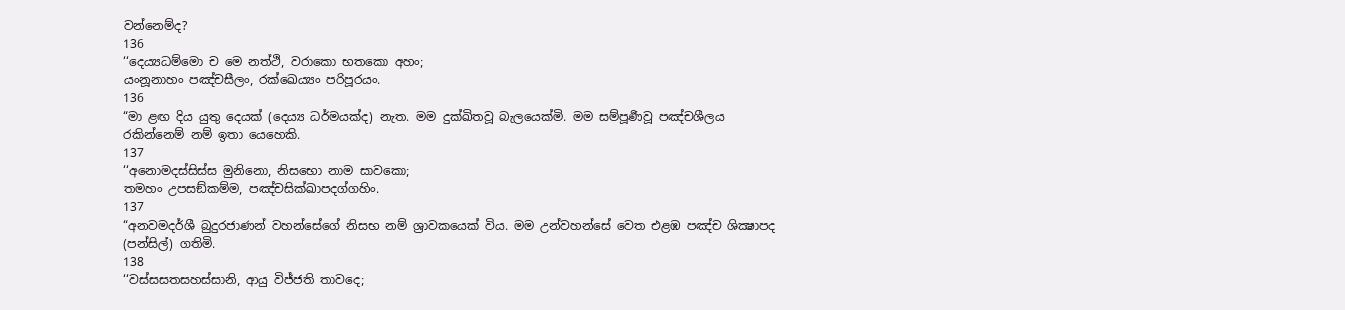වන්නෙම්ද?
136
‘‘දෙය්‍යධම්මො ච මෙ නත්ථි, වරාකො භතකො අහං;
යංනූනාහං පඤ්චසීලං, රක්ඛෙය්‍යං පරිපූරයං.
136
“මා ළඟ දිය යුතු දෙයක් (දෙය්‍ය ධර්මයක්ද) නැත. මම දුක්ඛිතවූ බැලයෙක්මි. මම සම්පූර්‍ණවූ පඤ්චශීලය රකින්නෙම් නම් ඉතා යෙහෙකි.
137
‘‘අනොමදස්සිස්ස මුනිනො, නිසභො නාම සාවකො;
තමහං උපසඞ්කම්ම, පඤ්චසික්ඛාපදග්ගහිං.
137
“අනවමදර්ශී බුදුරජාණන් වහන්සේගේ නිසභ නම් ශ්‍රාවකයෙක් විය. මම උන්වහන්සේ වෙත එළඹ පඤ්ච ශික්‍ෂාපද (පන්සිල්) ගතිමි.
138
‘‘වස්සසතසහස්සානි, ආයු විජ්ජති තාවදෙ;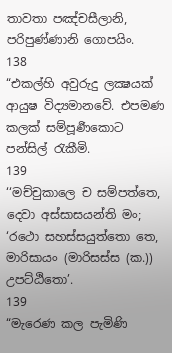තාවතා පඤ්චසීලානි, පරිපුණ්ණානි ගොපයිං.
138
“එකල්හි අවුරුදු ලක්‍ෂයක් ආයුෂ විද්‍යමානවේ. එපමණ කලක් සම්පූර්‍ණකොට පන්සිල් රැකීමි.
139
‘‘මච්චුකාලෙ ච සම්පත්තෙ, දෙවා අස්සාසයන්ති මං;
‘රථො සහස්සයුත්තො තෙ, මාරිසායං (මාරිසස්ස (ක.)) උපට්ඨිතො’.
139
“මැරෙණ කල පැමිණි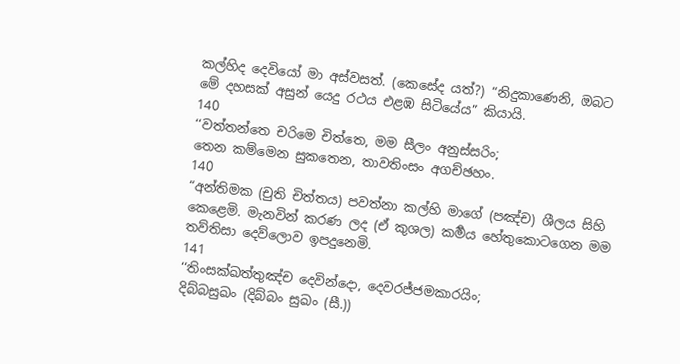කල්හිද දෙවියෝ මා අස්වසත්. (කෙසේද යත්?) “නිදුකාණෙනි, ඔබට මේ දහසක් අසුන් යෙදු රථය එළඹ සිටියේය” කියායි.
140
‘‘වත්තන්තෙ චරිමෙ චිත්තෙ, මම සීලං අනුස්සරිං;
තෙන කම්මෙන සුකතෙන, තාවතිංසං අගච්ඡහං.
140
“අන්තිමක (චුති චිත්තය) පවත්නා කල්හි මාගේ (පඤ්ච) ශීලය සිහි කෙළෙමි. මැනවින් කරණ ලද (ඒ කුශල) කර්‍මය හේතුකොටගෙන මම තව්තිසා දෙව්ලොව ඉපදුනෙමි.
141
‘‘තිංසක්ඛත්තුඤ්ච දෙවින්දො, දෙවරජ්ජමකාරයිං;
දිබ්බසුඛං (දිබ්බං සුඛං (සී.))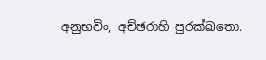අනුභවිං, අච්ඡරාහි පුරක්ඛතො.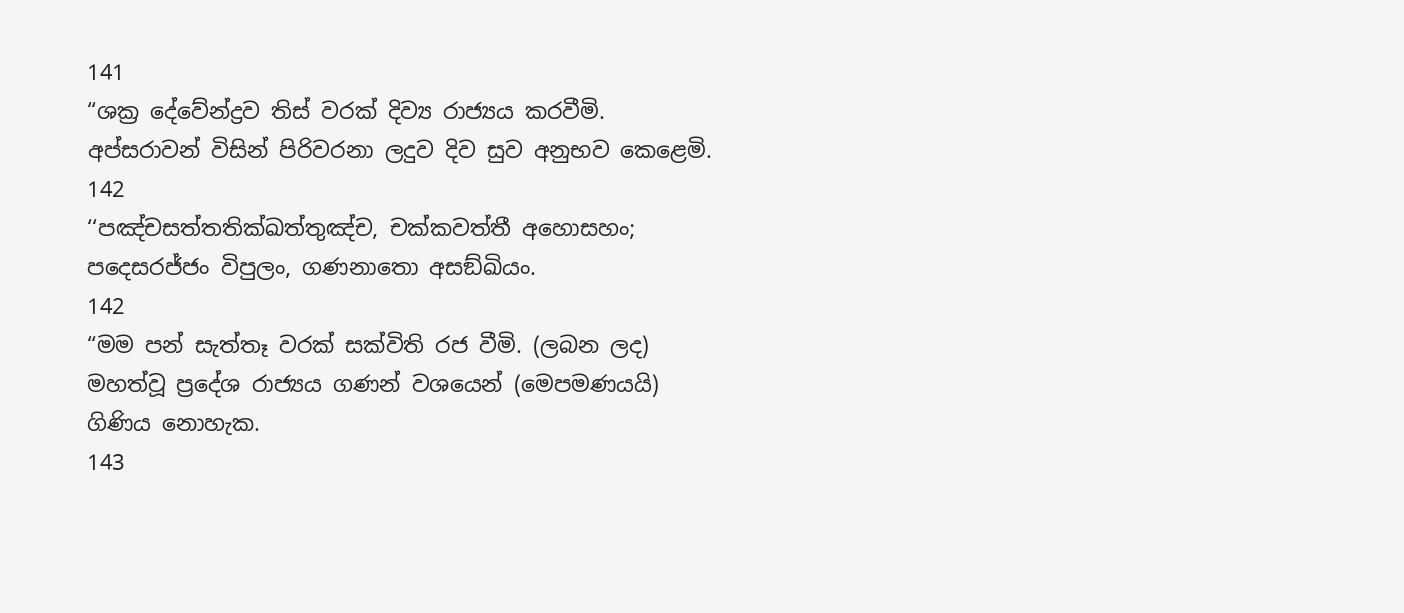141
“ශක්‍ර දේවේන්ද්‍රව තිස් වරක් දිව්‍ය රාජ්‍යය කරවීමි. අප්සරාවන් විසින් පිරිවරනා ලදුව දිව සුව අනුභව කෙළෙමි.
142
‘‘පඤ්චසත්තතික්ඛත්තුඤ්ච, චක්කවත්තී අහොසහං;
පදෙසරජ්ජං විපුලං, ගණනාතො අසඞ්ඛියං.
142
“මම පන් සැත්තෑ වරක් සක්විති රජ වීමි. (ලබන ලද) මහත්වූ ප්‍රදේශ රාජ්‍යය ගණන් වශයෙන් (මෙපමණයයි) ගිණිය නොහැක.
143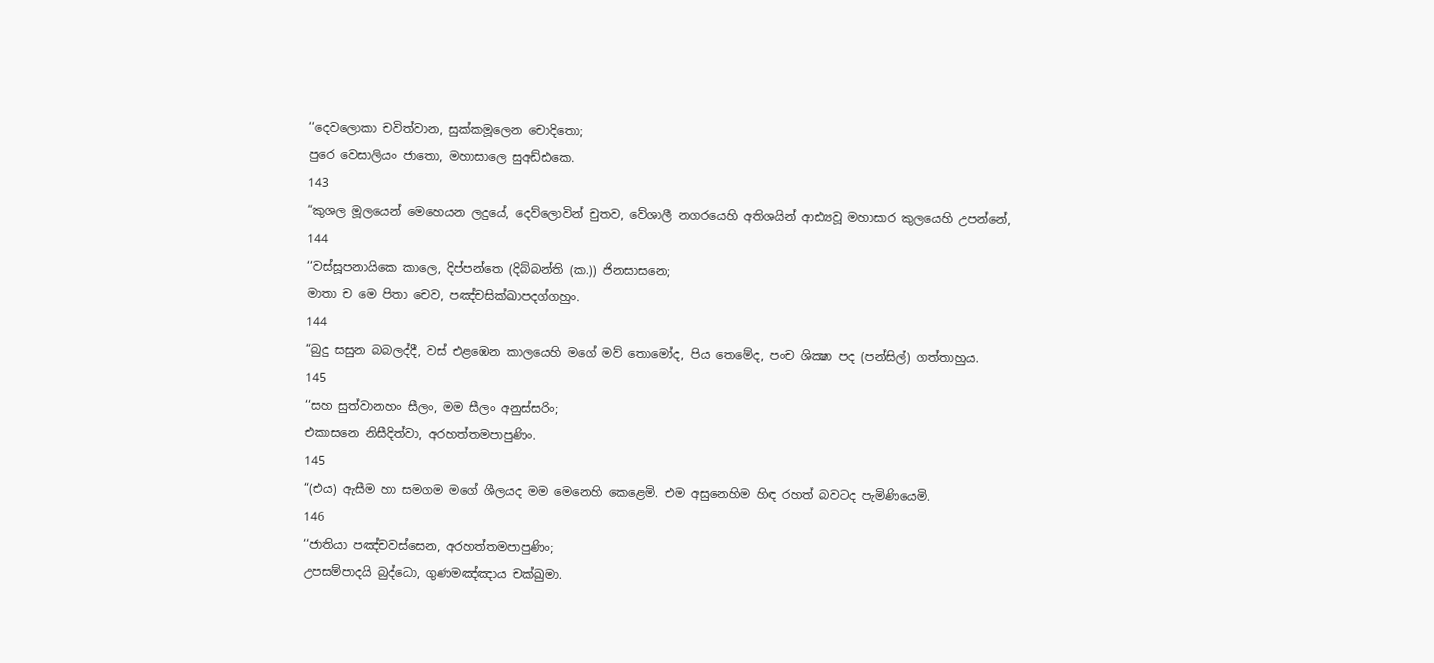‘‘දෙවලොකා චවිත්වාන, සුක්කමූලෙන චොදිතො;
පුරෙ වෙසාලියං ජාතො, මහාසාලෙ සුඅඩ්ඪකෙ.
143
“කුශල මූලයෙන් මෙහෙයන ලදුයේ, දෙව්ලොවින් චුතව, වේශාලී නගරයෙහි අතිශයින් ආඪ්‍යවූ මහාසාර කුලයෙහි උපන්නේ,
144
‘‘වස්සූපනායිකෙ කාලෙ, දිප්පන්තෙ (දිබ්බන්ති (ක.)) ජිනසාසනෙ;
මාතා ච මෙ පිතා චෙව, පඤ්චසික්ඛාපදග්ගහුං.
144
“බුදු සසුන බබලද්දී, වස් එළඹෙන කාලයෙහි මගේ මව් තොමෝද, පිය තෙමේද, පංච ශික්‍ෂා පද (පන්සිල්) ගත්තාහුය.
145
‘‘සහ සුත්වානහං සීලං, මම සීලං අනුස්සරිං;
එකාසනෙ නිසීදිත්වා, අරහත්තමපාපුණිං.
145
“(එය) ඇසීම හා සමගම මගේ ශීලයද මම මෙනෙහි කෙළෙමි. එම අසුනෙහිම හිඳ රහත් බවටද පැමිණියෙමි.
146
‘‘ජාතියා පඤ්චවස්සෙන, අරහත්තමපාපුණිං;
උපසම්පාදයි බුද්ධො, ගුණමඤ්ඤාය චක්ඛුමා.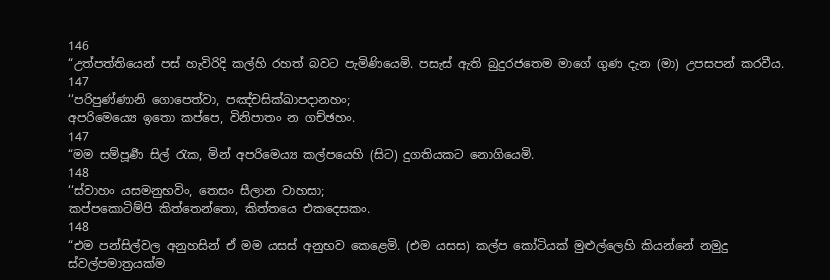146
“උත්පත්තියෙන් පස් හැවිරිදි කල්හි රහත් බවට පැමිණියෙමි. පසැස් ඇති බුදුරජතෙම මාගේ ගුණ දැන (මා) උපසපන් කරවීය.
147
‘‘පරිපුණ්ණානි ගොපෙත්වා, පඤ්චසික්ඛාපදානහං;
අපරිමෙය්‍යෙ ඉතො කප්පෙ, විනිපාතං න ගච්ඡහං.
147
“මම සම්පූර්‍ණ සිල් රැක, මින් අපරිමෙය්‍ය කල්පයෙහි (සිට) දුගතියකට නොගියෙමි.
148
‘‘ස්වාහං යසමනුභවිං, තෙසං සීලාන වාහසා;
කප්පකොටිම්පි කිත්තෙන්තො, කිත්තයෙ එකදෙසකං.
148
“එම පන්සිල්වල අනුහසින් ඒ මම යසස් අනුභව කෙළෙමි. (එම යසස) කල්ප කෝටියක් මුළුල්ලෙහි කියන්නේ නමුදු ස්වල්පමාත්‍රයක්ම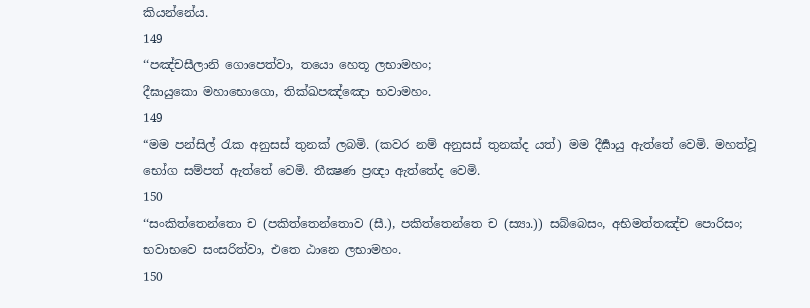කියන්නේය.
149
‘‘පඤ්චසීලානි ගොපෙත්වා, තයො හෙතූ ලභාමහං;
දීඝායුකො මහාභොගො, තික්ඛපඤ්ඤො භවාමහං.
149
“මම පන්සිල් රැක අනුසස් තුනක් ලබමි. (කවර නම් අනුසස් තුනක්ද යත්) මම දීර්‍ඝායු ඇත්තේ වෙමි. මහත්වූ භෝග සම්පත් ඇත්තේ වෙමි. තීක්‍ෂණ ප්‍රඥා ඇත්තේද වෙමි.
150
‘‘සංකිත්තෙන්තො ච (පකිත්තෙන්තොව (සී.), පකිත්තෙන්තෙ ච (ස්‍යා.)) සබ්බෙසං, අභිමත්තඤ්ච පොරිසං;
භවාභවෙ සංසරිත්වා, එතෙ ඨානෙ ලභාමහං.
150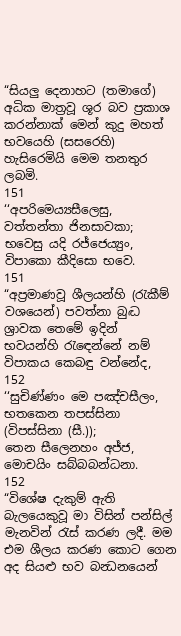“සියලු දෙනාහට (තමාගේ) අධික මාත්‍රවූ ශූර බව ප්‍රකාශ කරන්නාක් මෙන් කුදු මහත් භවයෙහි (සසරෙහි) හැසිරෙමියි මෙම තනතුර ලබමි.
151
‘‘අපරිමෙය්‍යසීලෙසු, වත්තන්තා ජිනසාවකා;
භවෙසු යදි රජ්ජෙය්‍යුං, විපාකො කීදිසො භවෙ.
151
“අප්‍රමාණවූ ශීලයන්හි (රැකීම් වශයෙන්) පවත්නා බුද්‍ධ ශ්‍රාවක තෙමේ ඉදින් භවයන්හි රැඳෙන්නේ නම් විපාකය කෙබඳු වන්නේද,
152
‘‘සුචිණ්ණං මෙ පඤ්චසීලං, භතකෙන තපස්සිනා (විපස්සිනා (සී.));
තෙන සීලෙනහං අජ්ජ, මොචයිං සබ්බබන්ධනා.
152
“විශේෂ දැකුම් ඇති බැලයෙකුවූ මා විසින් පන්සිල් මැනවින් රැස් කරණ ලදී. මම එම ශීලය කරණ කොට ගෙන අද සියළු භව බන්‍ධනයෙන්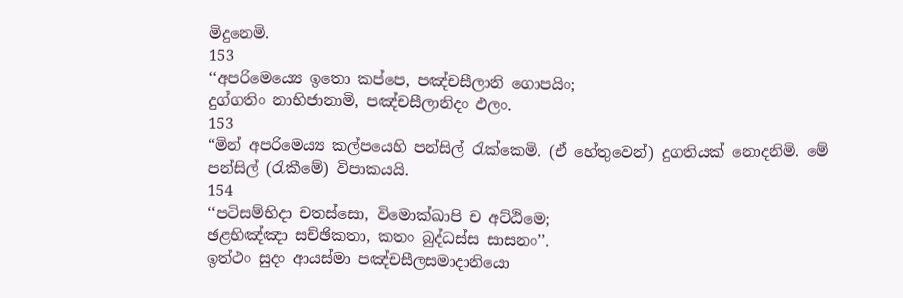මිදුනෙමි.
153
‘‘අපරිමෙය්‍යෙ ඉතො කප්පෙ, පඤ්චසීලානි ගොපයිං;
දුග්ගතිං නාභිජානාමි, පඤ්චසීලානිදං ඵලං.
153
“මින් අපරිමෙය්‍ය කල්පයෙහි පන්සිල් රැක්කෙමි. (ඒ හේතුවෙන්) දුගතියක් නොදනිමි. මේ පන්සිල් (රැකීමේ) විපාකයයි.
154
‘‘පටිසම්භිදා චතස්සො, විමොක්ඛාපි ච අට්ඨිමෙ;
ඡළභිඤ්ඤා සච්ඡිකතා, කතං බුද්ධස්ස සාසනං’’.
ඉත්ථං සුදං ආයස්මා පඤ්චසීලසමාදානියො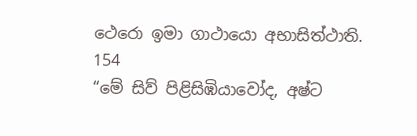ථෙරො ඉමා ගාථායො අභාසිත්ථාති.
154
“මේ සිව් පිළිසිඹියාවෝද, අෂ්ට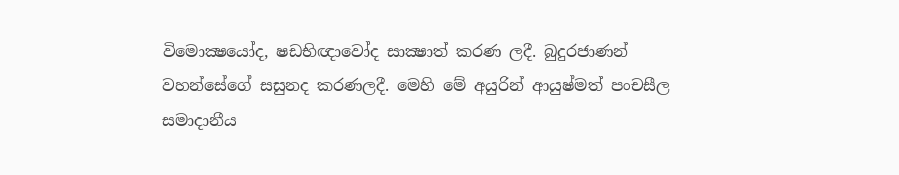විමොක්‍ෂයෝද, ෂඩභිඥාවෝද සාක්‍ෂාත් කරණ ලදී. බුදුරජාණන් වහන්සේගේ සසුනද කරණලදී. මෙහි මේ අයුරින් ආයුෂ්මත් පංචසීල සමාදානීය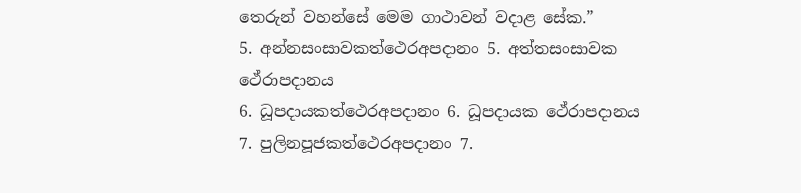තෙරුන් වහන්සේ මෙම ගාථාවන් වදාළ සේක.”
5. අන්නසංසාවකත්ථෙරඅපදානං 5. අත්තසංසාවක ථේරාපදානය
6. ධූපදායකත්ථෙරඅපදානං 6. ධූපදායක ථේරාපදානය
7. පුලිනපූජකත්ථෙරඅපදානං 7.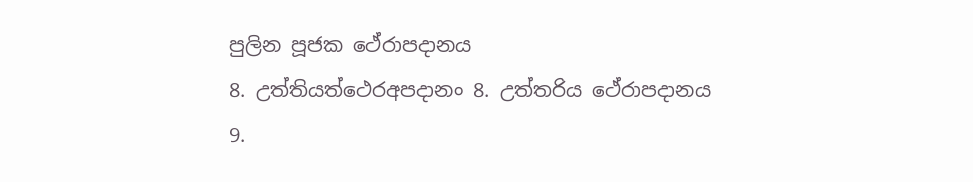පුලින පූජක ථේරාපදානය
8. උත්තියත්ථෙරඅපදානං 8. උත්තරිය ථේරාපදානය
9.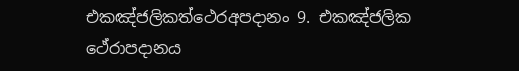එකඤ්ජලිකත්ථෙරඅපදානං 9. එකඤ්ජලික ථේරාපදානය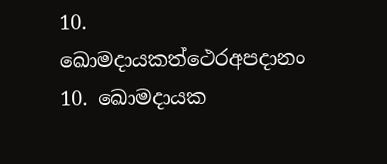10. ඛොමදායකත්ථෙරඅපදානං 10. ඛොමදායක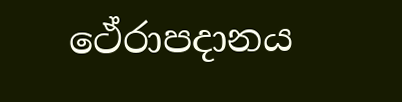ථේරාපදානය